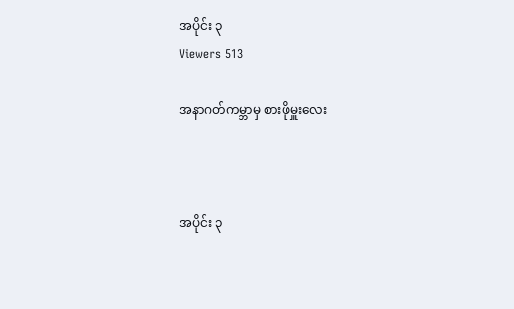အပိုင်း ၃
Viewers 513

အနာဂတ်ကမ္ဘာမှ စားဖိုမှူးလေး



အပိုင်း ၃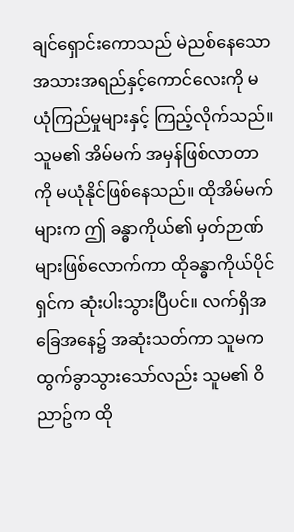ချင်ရှောင်းကောသည် မဲညစ်နေသော အသားအရည်နှင့်ကောင်လေးကို မယုံကြည်မှုများနှင့် ကြည့်လိုက်သည်။ သူမ၏ အိမ်မက် အမှန်ဖြစ်လာတာကို မယုံနိုင်ဖြစ်နေသည်။ ထိုအိမ်မက်များက ဤ ခန္ဓာကိုယ်၏ မှတ်ဉာဏ်များဖြစ်လောက်ကာ ထိုခန္ဓာကိုယ်ပိုင်ရှင်က ဆုံးပါးသွားပြီပင်။ လက်ရှိအခြေအနေ၌ အဆုံးသတ်ကာ သူမက ထွက်ခွာသွားသော်လည်း သူမ၏ ဝိညာဥ်က ထို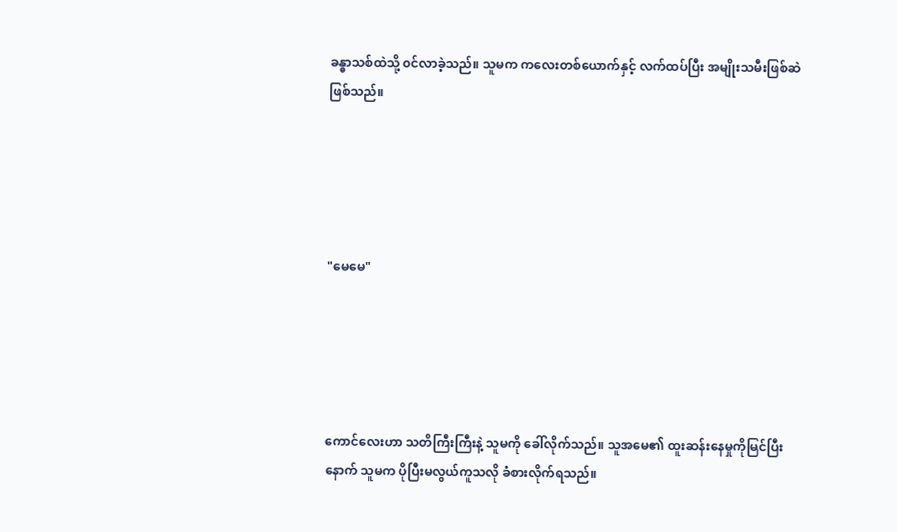ခန္ဓာသစ်ထဲသို့ ၀င်လာခဲ့သည်။ သူမက ကလေးတစ်ယောက်နှင့် လက်ထပ်ပြီး အမျိုးသမီးဖြစ်ဆဲဖြစ်သည်။





"မေမေ"





ကောင်လေးဟာ သတိကြီးကြီးနဲ့ သူမကို ခေါ်လိုက်သည်။ သူအမေ၏ ထူးဆန်းနေမှုကိုမြင်ပြီးနောက် သူမက ပိုပြီးမလွယ်ကူသလို ခံစားလိုက်ရသည်။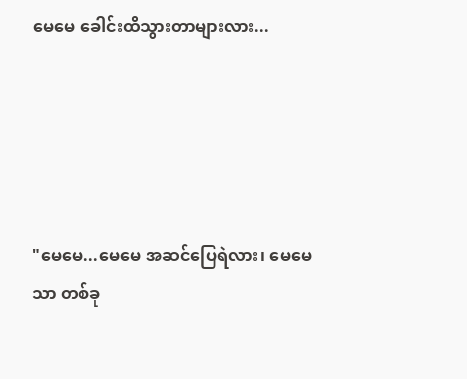မေမေ ခေါင်းထိသွားတာများလား...





"မေမေ...မေမေ အဆင်ပြေရဲလား၊ မေမေသာ တစ်ခု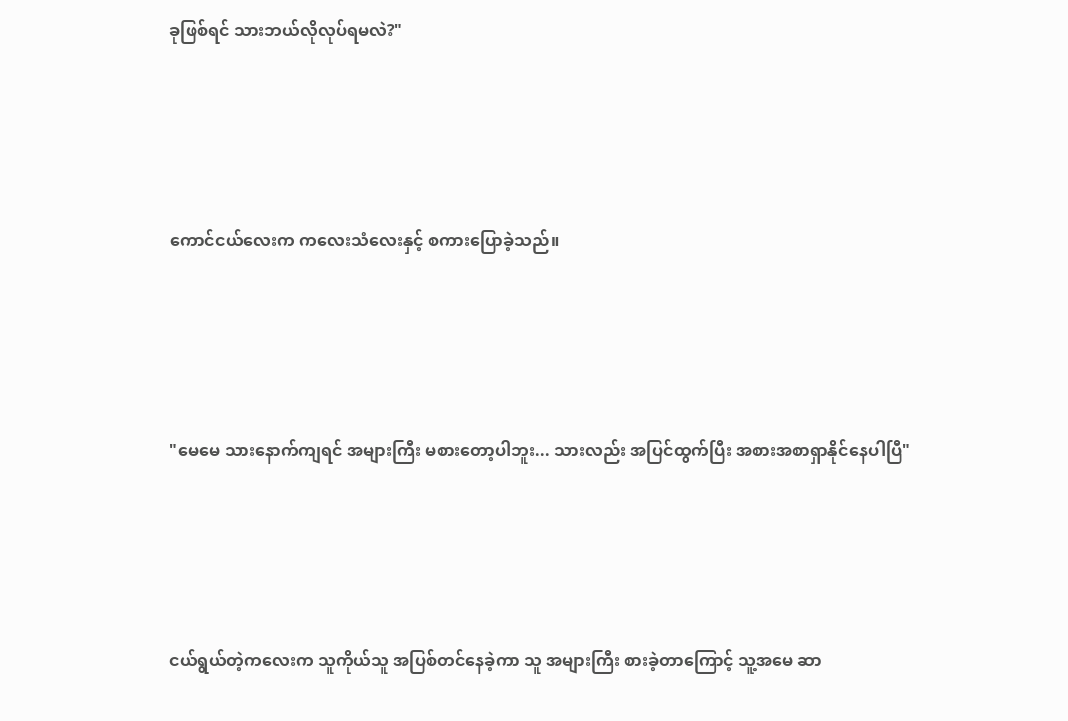ခုဖြစ်ရင် သားဘယ်လိုလုပ်ရမလဲ?"





ကောင်ငယ်လေးက ကလေးသံလေးနှင့် စကားပြောခဲ့သည်။





"မေမေ သားနောက်ကျရင် အများကြီး မစားတော့ပါဘူး... သားလည်း အပြင်ထွက်ပြီး အစားအစာရှာနိုင်နေပါပြီ"





ငယ်ရွယ်တဲ့ကလေးက သူကိုယ်သူ အပြစ်တင်နေခဲ့ကာ သူ အများကြီး စားခဲ့တာကြောင့် သူ့အမေ ဆာ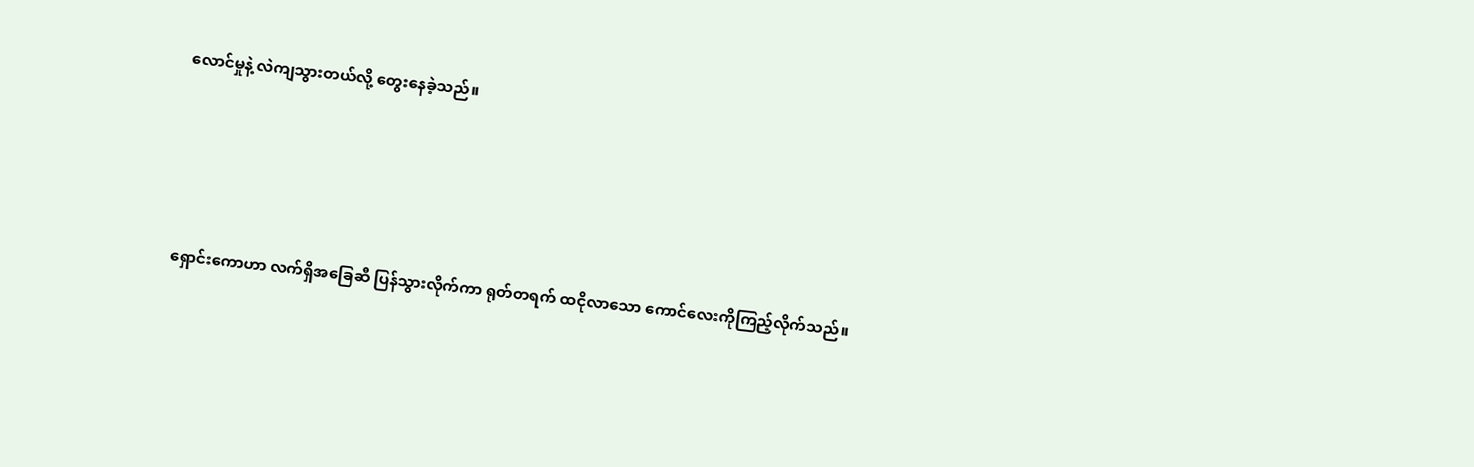လောင်မှုနဲ့ လဲကျသွားတယ်လို့ တွေးနေခဲ့သည်။





ရှောင်းကောဟာ လက်ရှိအခြေဆီ ‌ပြန်သွားလိုက်ကာ ရုတ်တရက် ထငိုလာသော ကောင်လေးကိုကြည့်လိုက်သည်။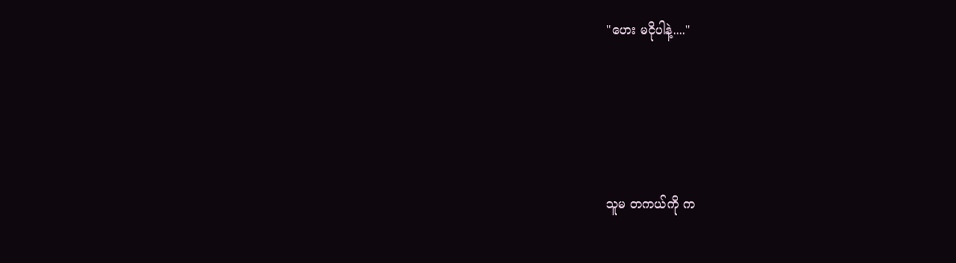"ဟေး မငိုပါနဲ့...."





သူမ တကယ်ကို က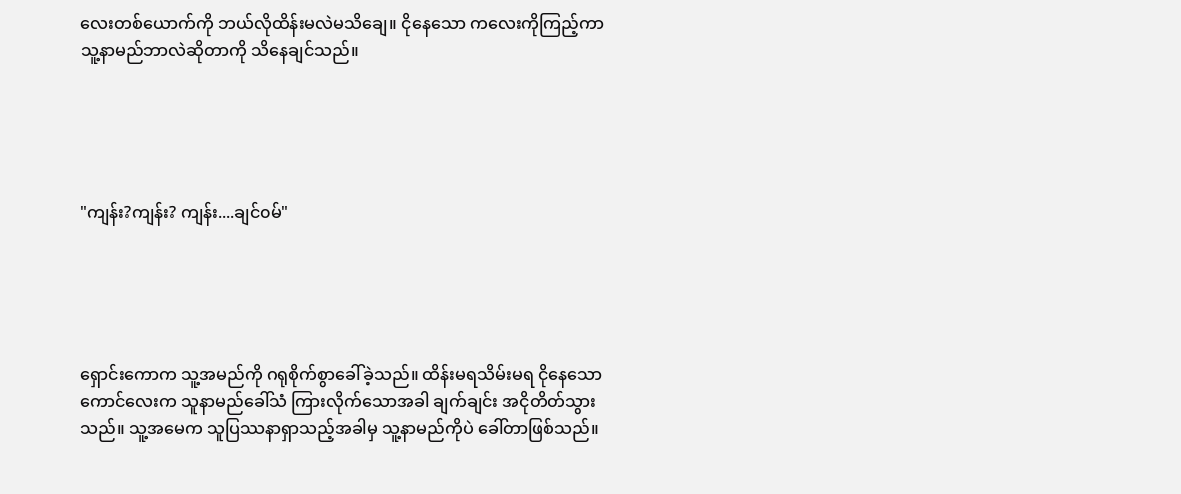လေးတစ်ယောက်ကို ဘယ်လိုထိန်းမလဲမသိချေ။ ငိုနေသော ကလေးကိုကြည့်ကာ သူ့နာမည်ဘာလဲဆိုတာကို သိနေချင်သည်။





"ကျန်း?ကျန်း? ကျန်း....ချင်၀မ်"





ရှောင်းကောက သူ့အမည်ကို ဂရုစိုက်စွာခေါ်ခဲ့သည်။ ထိန်းမရသိမ်းမရ ငိုနေသော ကောင်လေးက သူနာမည်ခေါ်သံ ကြားလိုက်သောအခါ ချက်ချင်း အငိုတိတ်သွားသည်။ သူ့အမေက သူပြဿနာရှာသည့်အခါမှ သူ့နာမည်ကိုပဲ ခေါ်တာဖြစ်သည်။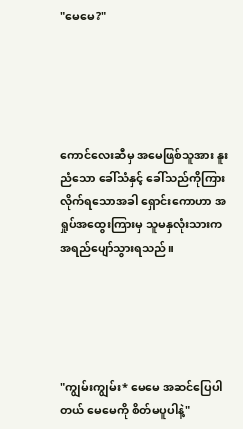"မေမေ?"





ကောင်လေးဆီမှ အမေ‌ဖြစ်သူအား နူးညံသော ခေါ်သံနှင့် ခေါ်သည်ကိုကြားလိုက်ရသောအခါ ရှောင်းကောဟာ အရှုပ်အထွေးကြားမှ သူမနှလုံးသားက အ‌ရည်ပျော်သွားရသည်။





"ကျွမ်းကျွမ်း* မေမေ အဆင်ပြေပါတယ် မေမေကို စိတ်မပူပါနဲ့"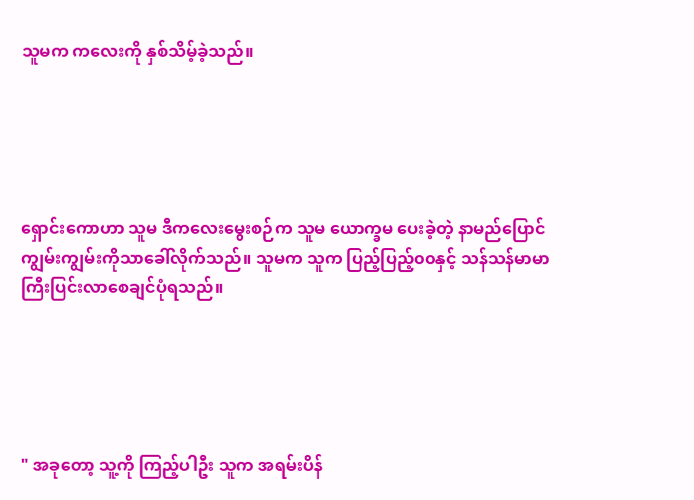သူမက ကလေးကို နှစ်သိမ့်ခဲ့သည်။





ရှောင်းကောဟာ သူမ ဒီကလေးမွေးစဉ်က သူမ ယောက္ခမ ပေးခဲ့တဲ့ နာမည်ပြောင် ကျွမ်းကျွမ်းကိုသာခေါ်လိုက်သည်။ သူမက သူက ပြည့်ပြည့်၀၀နှင့် သန်သန်မာမာ ကြီးပြင်းလာစေချင်ပုံရသည်။





" အခုတော့ သူ့ကို ကြည့်ပါဦး သူက အရမ်းပိန်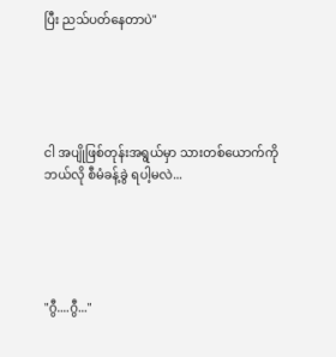ပြီး ညသ်ပတ်နေတာပဲ"





ငါ အပျိုဖြစ်တုန်းအရွယ်မှာ သားတစ်ယောက်ကို ဘယ်လို စီမံခန့်ခွဲ ရပါ့မလဲ...





"ဂွီ....ဂွီ..."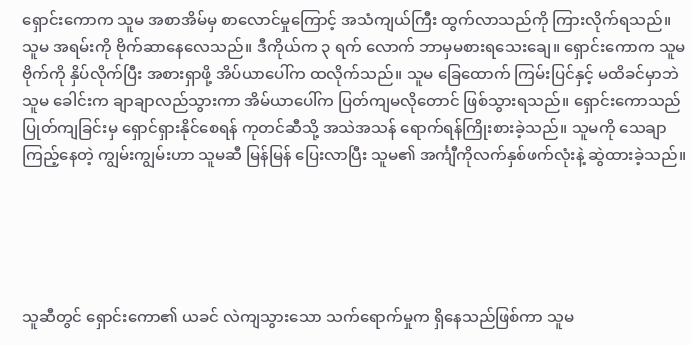ရှောင်းကောက သူမ အစာအိမ်မှ စာလောင်မှုကြောင့် အသံကျယ်ကြီး ထွက်လာသည်ကို ကြားလိုက်ရသည်။ သူမ အရမ်းကို ဗိုက်ဆာနေလေသည်။ ဒီကိုယ်က ၃ ရက် လောက် ဘာမှမစားရသေးချေ။ ရှောင်းကောက သူမဗိုက်ကို နှိပ်လိုက်ပြီး အစားရှာဖို့ အိပ်ယာပေါ်က ထလိုက်သည်။ သူမ ခြေထောက် ကြမ်းပြင်နှင့် မထိခင်မှာဘဲ သူမ ခေါင်းက ချာချာလည်သွားကာ အိမ်ယာပေါ်က ပြတ်ကျမလိုတောင် ဖြစ်သွားရသည်။ ရှောင်းကောသည် ပြုတ်ကျခြင်းမှ ရှောင်ရှားနိုင်စေရန် ကုတင်ဆီသို့ အသဲအသန် ရောက်ရန်ကြိုးစားခဲ့သည်။ သူမကို သေချာကြည့်နေတဲ့ ကျွမ်းကျွမ်းဟာ သူမဆီ မြန်မြန် ပြေးလာပြီး သူမ၏ အင်္ကျီကိုလက်နှစ်ဖက်လုံးနဲ့ ဆွဲထားခဲ့သည်။





သူဆီတွင် ရှောင်းကော၏ ယခင် လဲကျသွားသော သက်ရောက်မှုက ရှိနေသည်ဖြစ်ကာ သူမ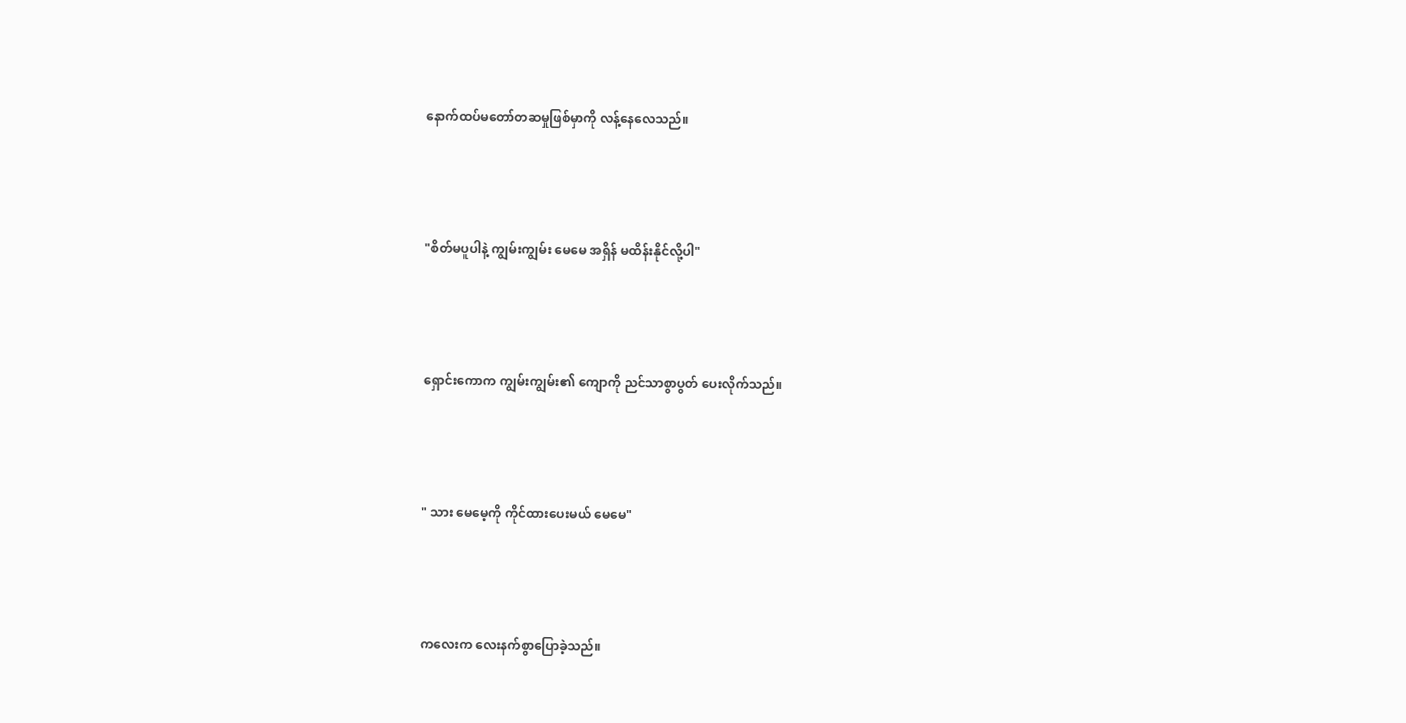နောက်ထပ်မတော်တဆမှုဖြစ်မှာကို လန့်နေလေသည်။





"စိတ်မပူပါနဲ့ ကျွမ်းကျွမ်း မေမေ အရှိန် မထိန်းနိုင်လို့ပါ"





ရှောင်းကောက ကျွမ်းကျွမ်း၏ ကျောကို ညင်သာစွာပွတ် ပေးလိုက်သည်။





" သား မေမေ့ကို ကိုင်ထားပေးမယ် မေမေ"





ကလေးက လေးနက်စွာပြောခဲ့သည်။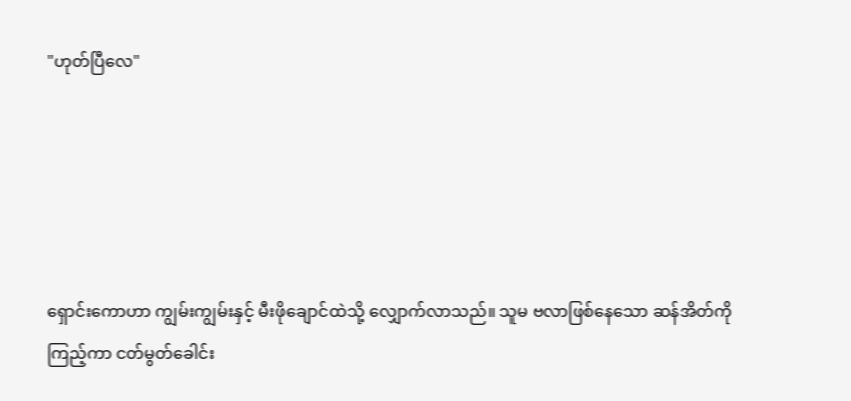"ဟုတ်ပြီလေ"





ရှောင်းကောဟာ ကျွမ်းကျွမ်းနှင့် မီးဖိုချောင်ထဲသို့ လျှောက်လာသည်။ သူမ ဗလာဖြစ်နေသော ဆန်အိတ်ကိုကြည့်ကာ ငတ်မွတ်ခေါင်း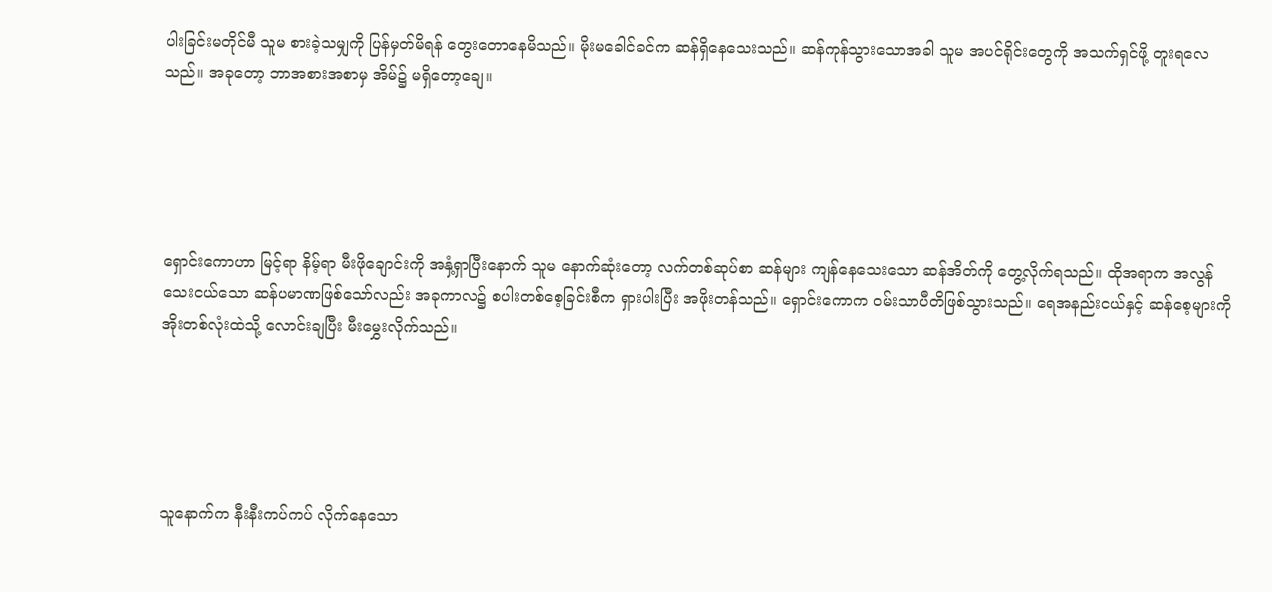ပါးခြင်းမတိုင်မီ သူမ စားခဲ့သမျှကို ပြန်မှတ်မိရန် တွေးတောနေမိသည်။ မိုးမခေါင်ခင်က ဆန်ရှိနေသေးသည်။ ဆန်ကုန်သွားသောအခါ သူမ အပင်ရိုင်းတွေကို အသက်ရှင်ဖို့ တူးရလေသည်။ အခုတော့ ဘာအစားအစာမှ အိမ်၌ မရှိတော့ချေ။





ရှောင်းကောဟာ မြင့်ရာ နိမ့်ရာ မီးဖိုချောင်းကို အနှံ့ရှာပြီးနောက် သူမ နောက်ဆုံးတော့ လက်တစ်ဆုပ်စာ ဆန်များ ကျန်နေသေးသော ဆန်အိတ်ကို တွေ့လိုက်ရသည်။ ထိုအရာက အလွန်သေးငယ်သော ဆန်ပမာဏဖြစ်သော်လည်း အခုကာလ၌ စပါးတစ်စေ့ခြင်းစီက ရှားပါးပြီး အဖိုးတန်သည်။ ရှောင်းကောက ဝမ်းသာပီတိဖြစ်သွားသည်။ ရေအနည်းငယ်နှင့် ဆန်စေ့များကို အိုးတစ်လုံးထဲသို့ လောင်းချပြီး မီးမွှေးလိုက်သည်။





သူနောက်က နီးနီးကပ်ကပ် လိုက်နေသော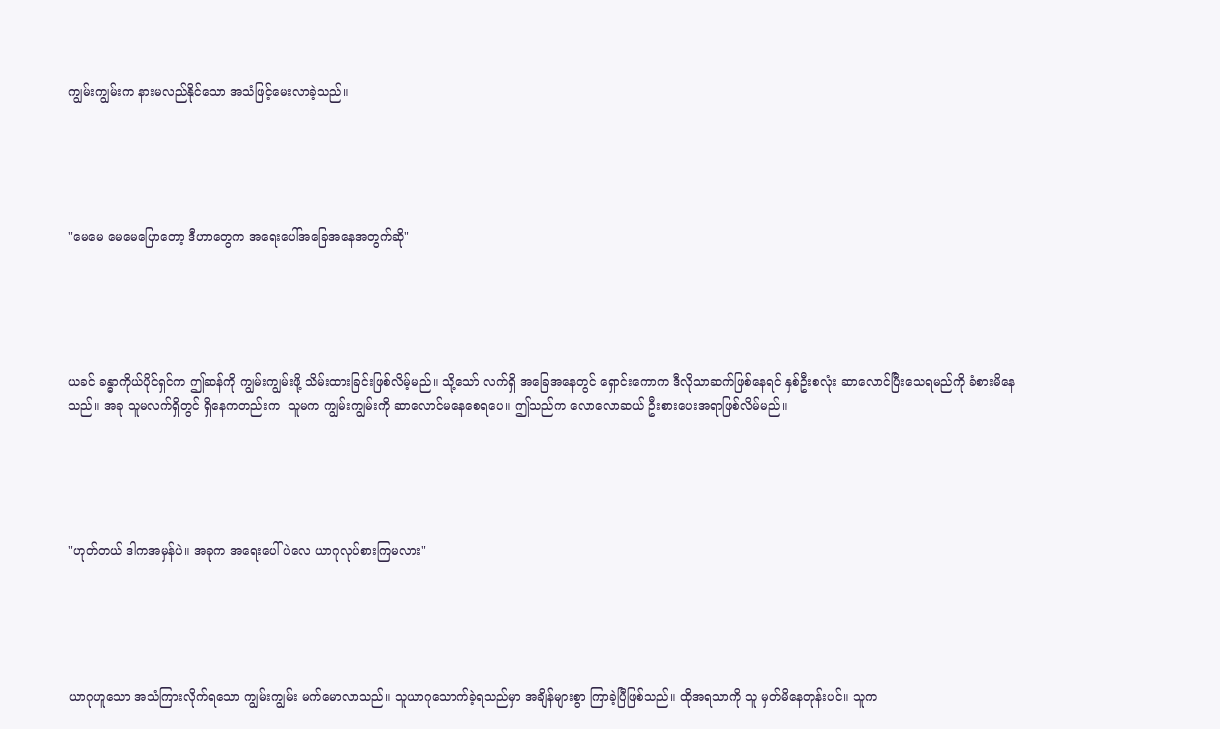ကျွမ်းကျွမ်းက နားမလည်နိုင်သော အသံဖြင့်မေးလာခဲ့သည်။





"မေမေ မေမေပြောတော့ ဒီဟာတွေက အရေးပေါ်အခြေအနေအတွက်ဆို"





ယခင် ခန္ဓာကိုယ်ပိုင်ရှင်က ဤဆန်ကို ကျွမ်းကျွမ်းဖို့ သိမ်းထားခြင်းဖြစ်လိမ့်မည်။ သို့သော် လက်ရှိ အခြေအနေတွင် ရှောင်းကောက ဒီလိုသာဆက်ဖြစ်နေရင် နှစ်ဦးစလုံး ဆာလောင်ပြီးသေရမည်ကို ခံစားမိနေသည်။ အခု သူမလက်ရှိတွင် ရှိနေကတည်းက  သူမက ကျွမ်းကျွမ်းကို ဆာလောင်မနေစေရပေ။ ဤသည်က လောလောဆယ် ဦးစားပေးအရာဖြစ်လိမ်မည်။





"ဟုတ်တယ် ဒါကအမှန်ပဲ။ အခုက အရေးပေါ်ပဲလေ ယာဂုလုပ်စားကြမလား"





ယာဂုဟူသော အသံကြားလိုက်ရသော ကျွမ်းကျွမ်း မက်မောလာသည်။ သူယာဂုသောက်ခဲ့ရသည်မှာ အချိန်များစွာ ကြာခဲ့ပြီဖြစ်သည်။ ထိုအရသာကို သူ မှတ်မိနေတုန်းပင်။ သူက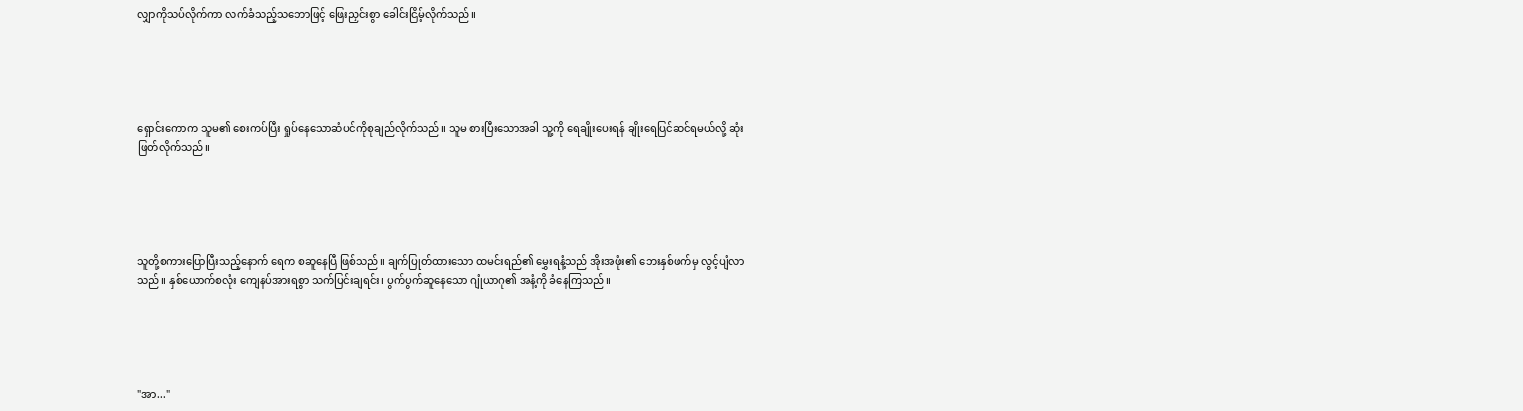လျှာကိုသပ်လိုက်ကာ လက်ခံသည့်သဘောဖြင့် ဖြေးညှင်းစွာ ခေါင်းငြိမ့်လိုက်သည်။





ရှောင်းကောက သူမ၏ စေးကပ်ပြီး ရှုပ်နေသောဆံပင်ကိုစုချည်လိုက်သည်။ သူမ စားပြီးသောအခါ သူ့ကို ရေချိုးပေးရန် ချိုးရေပြင်ဆင်ရမယ်လို့ ဆုံးဖြတ်လိုက်သည်။





သူတို့စကားပြောပြီးသည့်နောက် ရေက စဆူနေပြီ ဖြစ်သည်။ ချက်ပြုတ်ထားသော ထမင်းရည်၏ မွှေးရနံ့သည် အိုးအဖုံး၏ ဘေးနှစ်ဖက်မှ လွင့်ပျံလာသည်။ နှစ်ယောက်စလုံး ကျေနပ်အားရစွာ သက်ပြင်းချရင်း၊ ပွက်ပွက်ဆူနေသော ဂျုံယာဂု၏ အနံ့ကို ခံနေကြသည်။





"အာ..."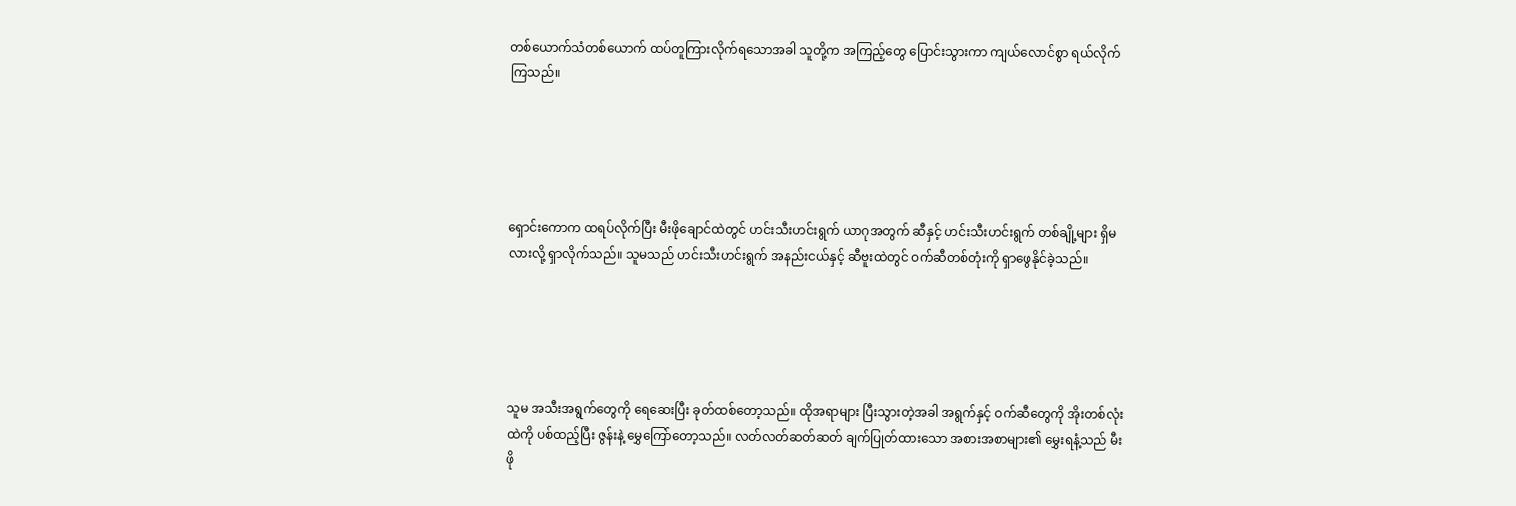တစ်ယောက်သံတစ်ယောက် ထပ်တူကြားလိုက်ရသောအခါ သူတို့က အကြည့်တွေ ပြောင်းသွားကာ ကျယ်လောင်စွာ ရယ်လိုက်ကြသည်။





ရှောင်းကောက ထရပ်လိုက်ပြီး မီးဖိုချောင်ထဲတွင် ဟင်းသီးဟင်းရွက် ယာဂုအတွက် ဆီနှင့် ဟင်းသီးဟင်းရွက် တစ်ချို့များ ရှိမလားလို့ ရှာလိုက်သည်။ သူမသည် ဟင်းသီးဟင်းရွက် အနည်းငယ်နှင့် ဆီဗူးထဲတွင် ဝက်ဆီတစ်တုံးကို ရှာဖွေနိုင်ခဲ့သည်။





သူမ အသီးအရွက်တွေကို ရေဆေးပြီး ခုတ်ထစ်‌တော့သည်။ ထိုအရာများ ပြီးသွားတဲ့အခါ အရွက်နှင့် ဝက်ဆီတွေကို အိုးတစ်လုံးထဲကို ပစ်ထည့်ပြီး ဇွန်းနဲ့ မွှေကြော်တော့သည်။ လတ်လတ်ဆတ်ဆတ် ချက်ပြုတ်ထားသော အစားအစာများ၏ မွှေးရနံ့သည် မီးဖို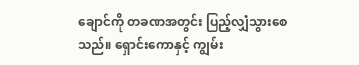ချောင်ကို တခဏအတွင်း ပြည့်လျှံသွားစေသည်။ ရှောင်းကောနှင့် ကျွမ်း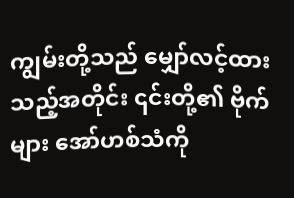ကျွမ်းတို့သည် မျှော်လင့်ထားသည့်အတိုင်း ၎င်းတို့၏ ဗိုက်များ အော်ဟစ်သံကို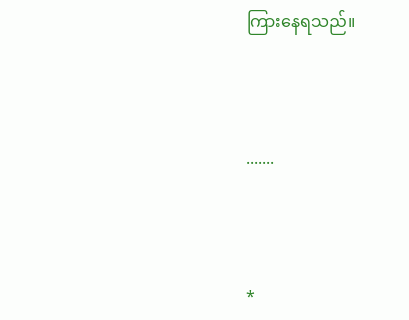ကြားနေရသည်။



.......



*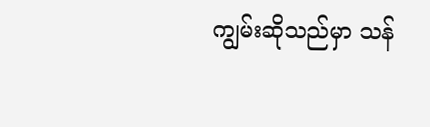ကျွမ်းဆိုသည်မှာ သန်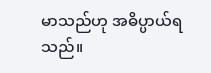မာသည်ဟု အဓိပ္ပာယ်ရသည်။